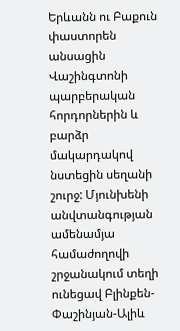Երևանն ու Բաքուն փաստորեն անսացին Վաշինգտոնի պարբերական հորդորներին և բարձր մակարդակով նստեցին սեղանի շուրջ: Մյունխենի անվտանգության ամենամյա համաժողովի շրջանակում տեղի ունեցավ Բլինքեն-Փաշինյան-Ալիև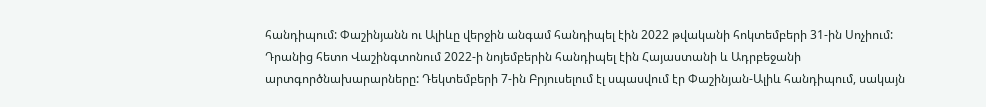հանդիպում: Փաշինյանն ու Ալիևը վերջին անգամ հանդիպել էին 2022 թվականի հոկտեմբերի 31-ին Սոչիում: Դրանից հետո Վաշինգտոնում 2022-ի նոյեմբերին հանդիպել էին Հայաստանի և Ադրբեջանի արտգործնախարարները: Դեկտեմբերի 7-ին Բրյուսելում էլ սպասվում էր Փաշինյան-Ալիև հանդիպում, սակայն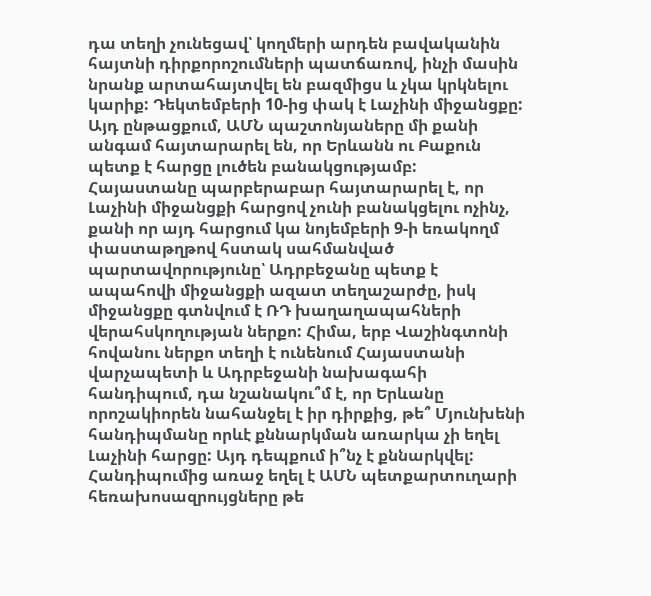դա տեղի չունեցավ՝ կողմերի արդեն բավականին հայտնի դիրքորոշումների պատճառով, ինչի մասին նրանք արտահայտվել են բազմիցս և չկա կրկնելու կարիք: Դեկտեմբերի 10-ից փակ է Լաչինի միջանցքը: Այդ ընթացքում, ԱՄՆ պաշտոնյաները մի քանի անգամ հայտարարել են, որ Երևանն ու Բաքուն պետք է հարցը լուծեն բանակցությամբ:
Հայաստանը պարբերաբար հայտարարել է, որ Լաչինի միջանցքի հարցով չունի բանակցելու ոչինչ, քանի որ այդ հարցում կա նոյեմբերի 9-ի եռակողմ փաստաթղթով հստակ սահմանված պարտավորությունը՝ Ադրբեջանը պետք է ապահովի միջանցքի ազատ տեղաշարժը, իսկ միջանցքը գտնվում է ՌԴ խաղաղապահների վերահսկողության ներքո: Հիմա, երբ Վաշինգտոնի հովանու ներքո տեղի է ունենում Հայաստանի վարչապետի և Ադրբեջանի նախագահի հանդիպում, դա նշանակու՞մ է, որ Երևանը որոշակիորեն նահանջել է իր դիրքից, թե՞ Մյունխենի հանդիպմանը որևէ քննարկման առարկա չի եղել Լաչինի հարցը: Այդ դեպքում ի՞նչ է քննարկվել: Հանդիպումից առաջ եղել է ԱՄՆ պետքարտուղարի հեռախոսազրույցները թե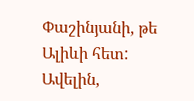Փաշինյանի, թե Ալիևի հետ: Ավելին,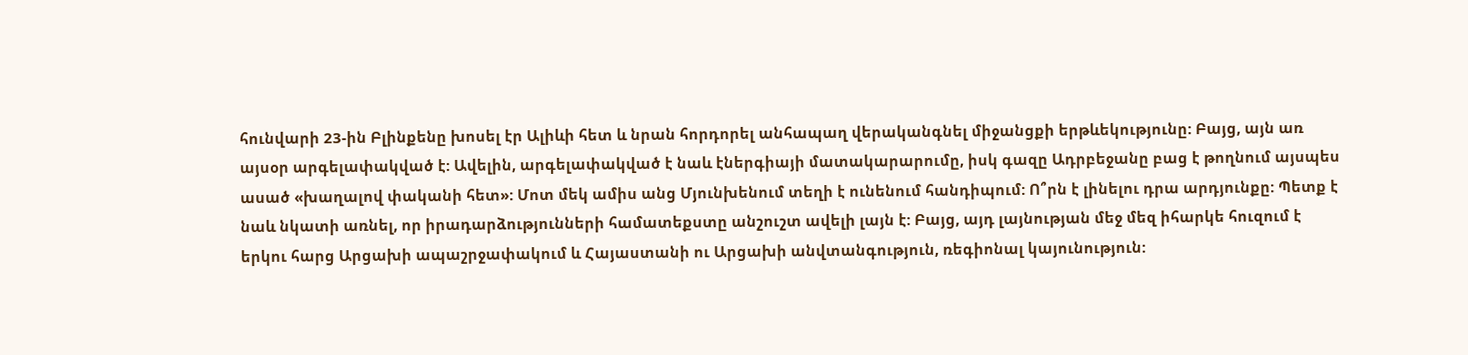հունվարի 23-ին Բլինքենը խոսել էր Ալիևի հետ և նրան հորդորել անհապաղ վերականգնել միջանցքի երթևեկությունը: Բայց, այն առ այսօր արգելափակված է: Ավելին, արգելափակված է նաև էներգիայի մատակարարումը, իսկ գազը Ադրբեջանը բաց է թողնում այսպես ասած «խաղալով փականի հետ»: Մոտ մեկ ամիս անց Մյունխենում տեղի է ունենում հանդիպում: Ո՞րն է լինելու դրա արդյունքը: Պետք է նաև նկատի առնել, որ իրադարձությունների համատեքստը անշուշտ ավելի լայն է: Բայց, այդ լայնության մեջ մեզ իհարկե հուզում է երկու հարց Արցախի ապաշրջափակում և Հայաստանի ու Արցախի անվտանգություն, ռեգիոնալ կայունություն: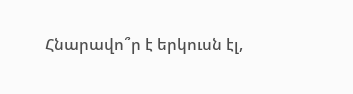Հնարավո՞ր է երկուսն էլ,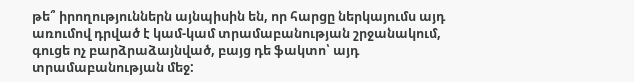թե՞ իրողություններն այնպիսին են, որ հարցը ներկայումս այդ առումով դրված է կամ-կամ տրամաբանության շրջանակում, գուցե ոչ բարձրաձայնված, բայց դե ֆակտո՝ այդ տրամաբանության մեջ: